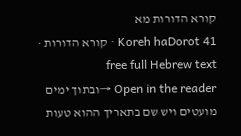קורא הדורות מא
Koreh haDorot 41 · קורא הדורות · free full Hebrew text
Open in the reader →ובתוך ימים מועטים ויש שם בתאריך ההוא טעות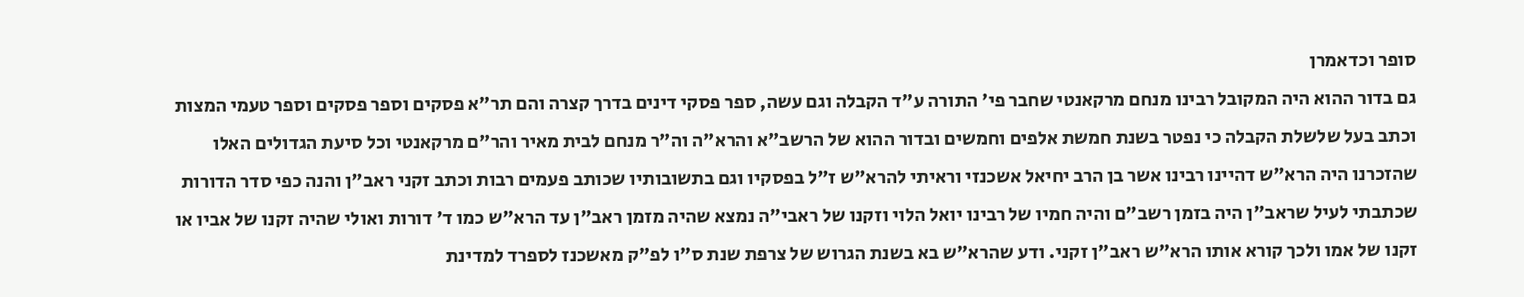סופר וכדאמרן
גם בדור ההוא היה המקובל רבינו מנחם מרקאנטי שחבר פי' התורה ע"ד הקבלה וגם עשה, ספר פסקי דינים בדרך קצרה והם תר"א פסקים וספר פסקים וספר טעמי המצות וכתב בעל שלשלת הקבלה כי נפטר בשנת חמשת אלפים וחמשים ובדור ההוא של הרשב"א והרא"ה וה"ר מנחם לבית מאיר והר"ם מרקאנטי וכל סיעת הגדולים האלו שהזכרנו היה הרא"ש דהיינו רבינו אשר בן הרב יחיאל אשכנזי וראיתי להרא"ש ז"ל בפסקיו וגם בתשובותיו שכותב פעמים רבות וכתב זקני ראב"ן והנה כפי סדר הדורות שכתבתי לעיל שראב"ן היה בזמן רשב"ם והיה חמיו של רבינו יואל הלוי וזקנו של ראבי"ה נמצא שהיה מזמן ראב"ן עד הרא"ש כמו ד' דורות ואולי שהיה זקנו של אביו או זקנו של אמו ולכך קורא אותו הרא"ש ראב"ן זקני. ודע שהרא"ש בא בשנת הגרוש של צרפת שנת ס"ו לפ"ק מאשכנז לספרד למדינת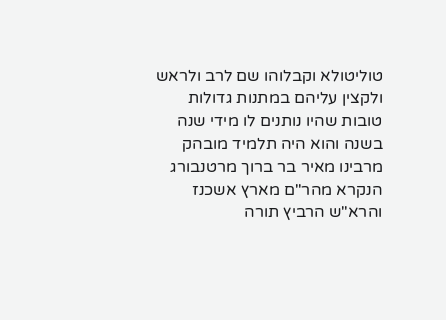טוליטולא וקבלוהו שם לרב ולראש ולקצין עליהם במתנות גדולות טובות שהיו נותנים לו מידי שנה בשנה והוא היה תלמיד מובהק מרבינו מאיר בר ברוך מרטנבורג הנקרא מהר"ם מארץ אשכנז והרא"ש הרביץ תורה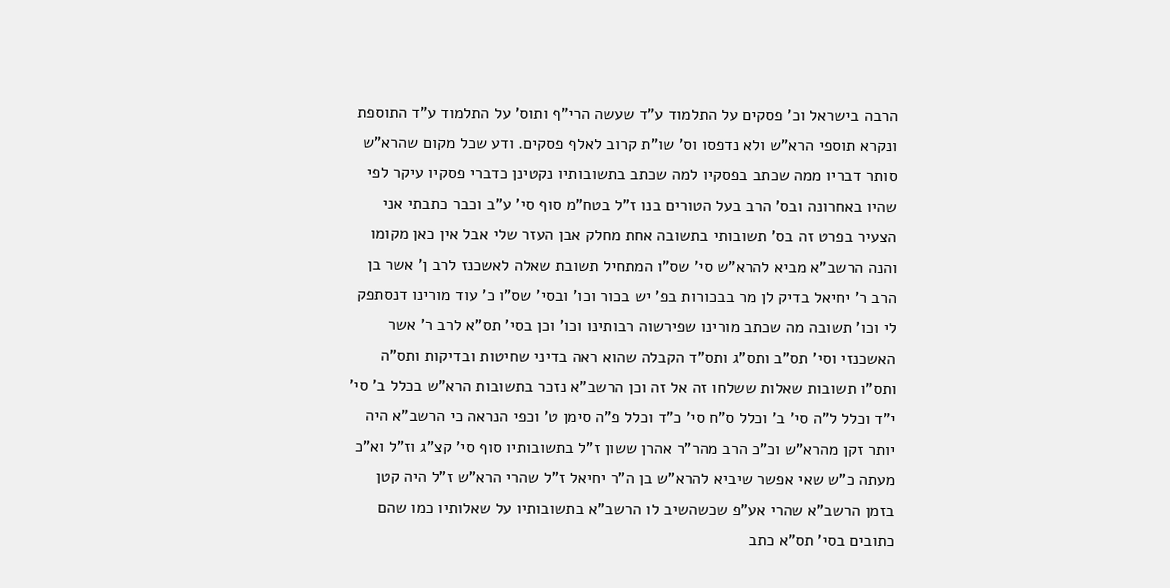הרבה בישראל וכ' פסקים על התלמוד ע"ד שעשה הרי"ף ותוס' על התלמוד ע"ד התוספת ונקרא תוספי הרא"ש ולא נדפסו וס' שו"ת קרוב לאלף פסקים. ודע שכל מקום שהרא"ש סותר דבריו ממה שכתב בפסקיו למה שכתב בתשובותיו נקטינן כדברי פסקיו עיקר לפי שהיו באחרונה ובס' הרב בעל הטורים בנו ז"ל בטח"מ סוף סי' ע"ב וכבר כתבתי אני הצעיר בפרט זה בס' תשובותי בתשובה אחת מחלק אבן העזר שלי אבל אין כאן מקומו והנה הרשב"א מביא להרא"ש סי' שס"ו המתחיל תשובת שאלה לאשכנז לרב ן' אשר בן הרב ר' יחיאל בדיק לן מר בבכורות בפ' יש בכור וכו' ובסי' שס"ו כ' עוד מורינו דנסתפק לי וכו' תשובה מה שכתב מורינו שפירשוה רבותינו וכו' וכן בסי' תס"א לרב ר' אשר האשכנזי וסי' תס"ב ותס"ג ותס"ד הקבלה שהוא ראה בדיני שחיטות ובדיקות ותס"ה ותס"ו תשובות שאלות ששלחו זה אל זה וכן הרשב"א נזכר בתשובות הרא"ש בכלל ב' סי' י"ד וכלל ל"ה סי' ב' וכלל ס"ח סי' כ"ד וכלל פ"ה סימן ט' וכפי הנראה כי הרשב"א היה יותר זקן מהרא"ש וכ"כ הרב מהר"ר אהרן ששון ז"ל בתשובותיו סוף סי' קצ"ג וז"ל וא"כ מעתה כ"ש שאי אפשר שיביא להרא"ש בן ה"ר יחיאל ז"ל שהרי הרא"ש ז"ל היה קטן בזמן הרשב"א שהרי אע"פ שכשהשיב לו הרשב"א בתשובותיו על שאלותיו כמו שהם כתובים בסי' תס"א כתב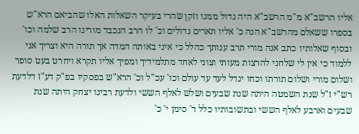אליו הרשב"א מ"מ הרשב"א היה גדול ממנו וזקן שהרי בעיקר השאלות האלו שהביאם הרא"ש בספרו ששאלם מהרשב"א הנה כ' אליו תארים גדולים וכ' לו הרב הנכבד מורינו הרב שלמה וכו' ובסוף שאלותיו כתב אנה מורי תרב ענותך כהלל כי איני באותה המדה אך תורה היא וצריך אני ללמוד כי אין לי שלחני להרצות מעותי וצוני לאחד מתלמידיך ומפיך אליו תקרא ויחרט בעט סופר ושלום מורי ושלום תורתו וכחו יגדל לעד עד עולם וכו' עכ"ל וכ' הרא"ש בפסקיו בפ"ק דע"ז דלדעת רש"י ז"ל שנת השמטה היתה שנת שבעים ושלש לאלף הששי ולדעת רבינו יצחק היתה שנת שבעים וארבע לאלף הששי ובתשובותיו כלל ד' סימן י' כ'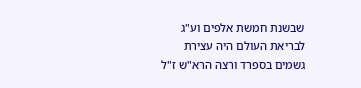שבשנת חמשת אלפים וע"ג לבריאת העולם היה עצירת גשמים בספרד ורצה הרא"ש ז"ל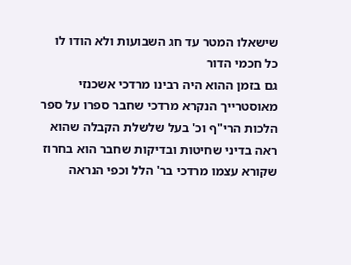שישאלו המטר עד חג השבועות ולא הודו לו כל חכמי הדור
גם בזמן ההוא היה רבינו מרדכי אשכנזי מאוסטרייך הנקרא מרדכי שחבר ספרו על ספר הלכות הרי"ף וכ' בעל שלשלת הקבלה שהוא ראה בדיני שחיטות ובדיקות שחבר הוא בחרוז שקורא עצמו מרדכי בר' הלל וכפי הנראה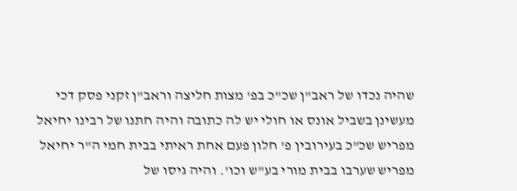שהיה נכדו של ראב"ן שכ"כ בפ' מצות חליצה וראב"ן זקני פסק דכי מעשינן בשביל אונס או חולי יש לה כתובה והיה חתנו של רבינו יחיאל מפריש שכ"כ בעירובין פ' חלון פעם אחת ראיתי בבית חמי ה"ר יחיאל מפריש שערבו בבית מורי בע"ש וכו'. והיה גיסו של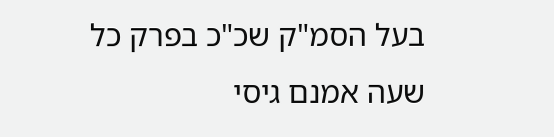בעל הסמ"ק שכ"כ בפרק כל שעה אמנם גיסי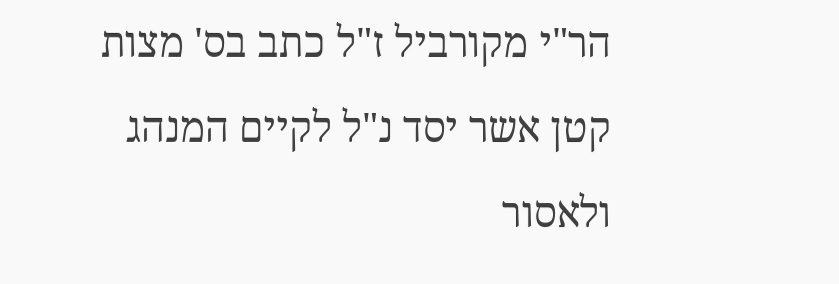הר"י מקורביל ז"ל כתב בס' מצות קטן אשר יסד נ"ל לקיים המנהג ולאסור